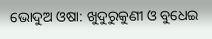ଭୋଦୁଅ ଓଷା: ଖୁଦୁରୁକୁଣୀ ଓ ବୁଧେଇ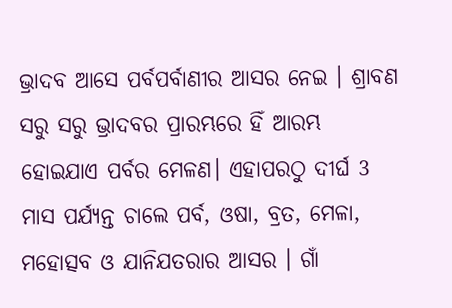ଭ୍ରାଦବ ଆସେ ପର୍ବପର୍ବାଣୀର ଆସର ନେଇ । ଶ୍ରାବଣ ସରୁ ସରୁ ଭ୍ରାଦବର ପ୍ରାରମ୍ଭରେ ହିଁ ଆରମ୍ଭ ହୋଇଯାଏ ପର୍ବର ମେଳଣ। ଏହାପରଠୁ ଦୀର୍ଘ 3 ମାସ ପର୍ଯ୍ୟନ୍ତ ଚାଲେ ପର୍ବ, ଓଷା, ବ୍ରତ, ମେଳା, ମହୋତ୍ସବ ଓ ଯାନିଯତରାର ଆସର । ଗାଁ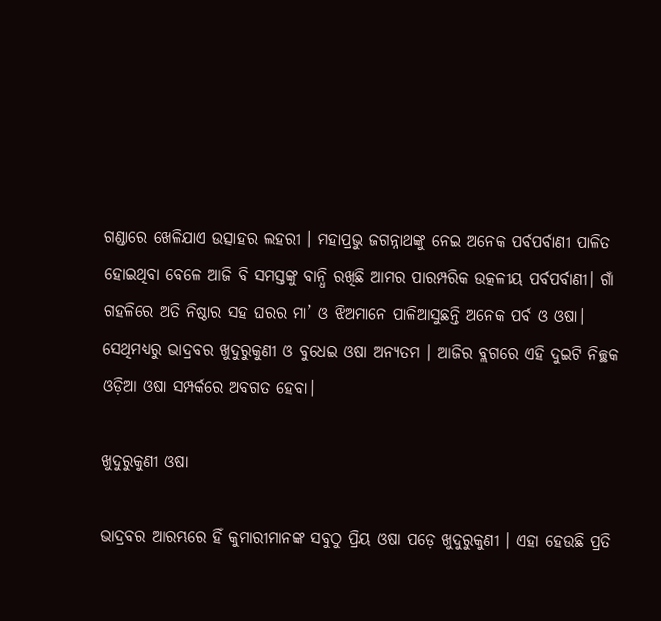ଗଣ୍ଡାରେ ଖେଳିଯାଏ ଉତ୍ସାହର ଲହରୀ । ମହାପ୍ରଭୁ ଜଗନ୍ନାଥଙ୍କୁ ନେଇ ଅନେକ ପର୍ବପର୍ବାଣୀ ପାଳିତ ହୋଇଥିବା ବେଳେ ଆଜି ବି ସମସ୍ତଙ୍କୁ ବାନ୍ଧି ରଖିଛି ଆମର ପାରମ୍ପରିକ ଉତ୍କଳୀୟ ପର୍ବପର୍ବାଣୀ। ଗାଁ ଗହଳିରେ ଅତି ନିଷ୍ଠାର ସହ ଘରର ମା’ ଓ ଝିଅମାନେ ପାଳିଆସୁଛନ୍ତି ଅନେକ ପର୍ବ ଓ ଓଷା। ସେଥିମଧ୍ୟରୁ ଭାଦ୍ରବର ଖୁଦୁରୁକୁଣୀ ଓ ବୁଧେଇ ଓଷା ଅନ୍ୟତମ । ଆଜିର ବ୍ଲଗରେ ଏହି ଦୁଇଟି ନିଚ୍ଛକ ଓଡ଼ିଆ ଓଷା ସମ୍ପର୍କରେ ଅବଗତ ହେବା।

ଖୁଦୁରୁକୁଣୀ ଓଷା

ଭାଦ୍ରବର ଆରମ୍ଭରେ ହିଁ କୁମାରୀମାନଙ୍କ ସବୁଠୁ ପ୍ରିୟ ଓଷା ପଡ଼େ ଖୁଦୁରୁକୁଣୀ । ଏହା ହେଉଛି ପ୍ରତି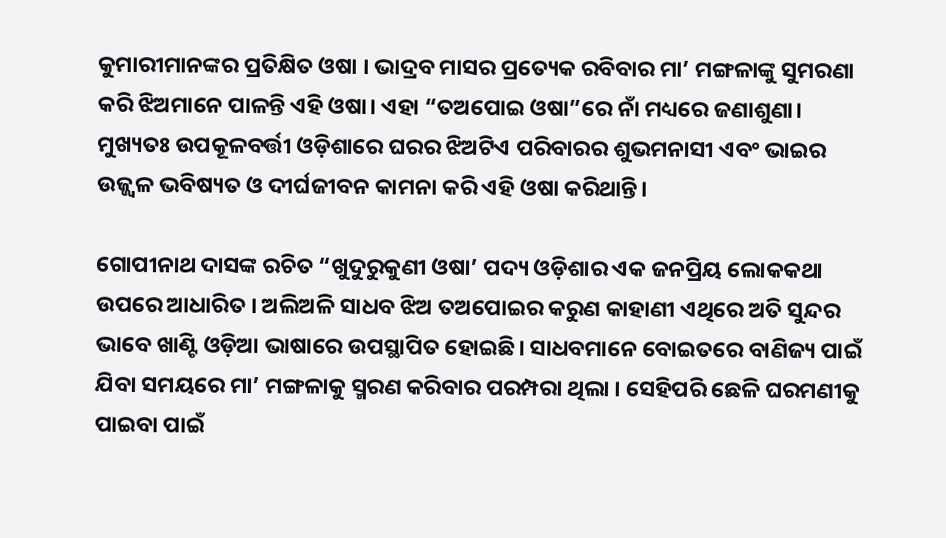କୁମାରୀମାନଙ୍କର ପ୍ରତିକ୍ଷିତ ଓଷା । ଭାଦ୍ରବ ମାସର ପ୍ରତ୍ୟେକ ରବିବାର ମା’ ମଙ୍ଗଳାଙ୍କୁ ସୁମରଣା କରି ଝିଅମାନେ ପାଳନ୍ତି ଏହି ଓଷା। ଏହା “ତଅପୋଇ ଓଷା”ରେ ନାଁ ମଧ୍ୟରେ ଜଣାଶୁଣା। ମୁଖ୍ୟତଃ ଉପକୂଳବର୍ତ୍ତୀ ଓଡ଼ିଶାରେ ଘରର ଝିଅଟିଏ ପରିବାରର ଶୁଭମନାସୀ ଏବଂ ଭାଇର ଉଜ୍ଜ୍ବଳ ଭବିଷ୍ୟତ ଓ ଦୀର୍ଘଜୀବନ କାମନା କରି ଏହି ଓଷା କରିଥାନ୍ତି।

ଗୋପୀନାଥ ଦାସଙ୍କ ରଚିତ “ଖୁଦୁରୁକୁଣୀ ଓଷା’ ପଦ୍ୟ ଓଡ଼ିଶାର ଏକ ଜନପ୍ରିୟ ଲୋକକଥା ଉପରେ ଆଧାରିତ । ଅଲିଅଳି ସାଧବ ଝିଅ ତଅପୋଇର କରୁଣ କାହାଣୀ ଏଥିରେ ଅତି ସୁନ୍ଦର ଭାବେ ଖାଣ୍ଟି ଓଡ଼ିଆ ଭାଷାରେ ଉପସ୍ଥାପିତ ହୋଇଛି। ସାଧବମାନେ ବୋଇତରେ ବାଣିଜ୍ୟ ପାଇଁ ଯିବା ସମୟରେ ମା’ ମଙ୍ଗଳାକୁ ସ୍ମରଣ କରିବାର ପରମ୍ପରା ଥିଲା । ସେହିପରି ଛେଳି ଘରମଣୀକୁ ପାଇବା ପାଇଁ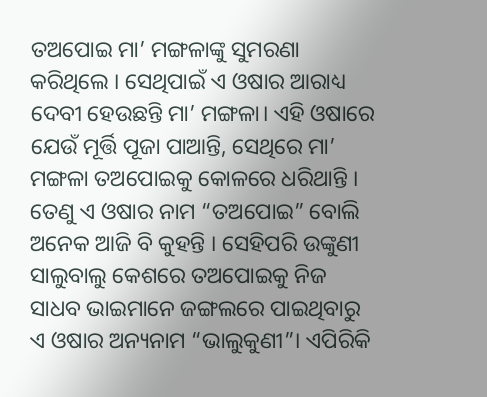ତଅପୋଇ ମା’ ମଙ୍ଗଳାଙ୍କୁ ସୁମରଣା କରିଥିଲେ । ସେଥିପାଇଁ ଏ ଓଷାର ଆରାଧ୍ୟ ଦେବୀ ହେଉଛନ୍ତି ମା’ ମଙ୍ଗଳା। ଏହି ଓଷାରେ ଯେଉଁ ମୂର୍ତ୍ତି ପୂଜା ପାଆନ୍ତି, ସେଥିରେ ମା’ ମଙ୍ଗଳା ତଅପୋଇକୁ କୋଳରେ ଧରିଥାନ୍ତି । ତେଣୁ ଏ ଓଷାର ନାମ “ତଅପୋଇ” ବୋଲି ଅନେକ ଆଜି ବି କୁହନ୍ତି । ସେହିପରି ଉଙ୍କୁଣୀ ସାଲୁବାଲୁ କେଶରେ ତଅପୋଇକୁ ନିଜ ସାଧବ ଭାଇମାନେ ଜଙ୍ଗଲରେ ପାଇଥିବାରୁ ଏ ଓଷାର ଅନ୍ୟନାମ “ଭାଲୁକୁଣୀ”। ଏପିରିକି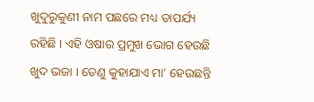ଖୁଦୁରୁକୁଣୀ ନାମ ପଛରେ ମଧ୍ୟ ତାପର୍ଯ୍ୟ ରହିଛି । ଏହି ଓଷାର ପ୍ରମୁଖ ଭୋଗ ହେଉଛି ଖୁଦ ଭଜା । ତେଣୁ କୁହାଯାଏ ମା’ ହେଉଛନ୍ତି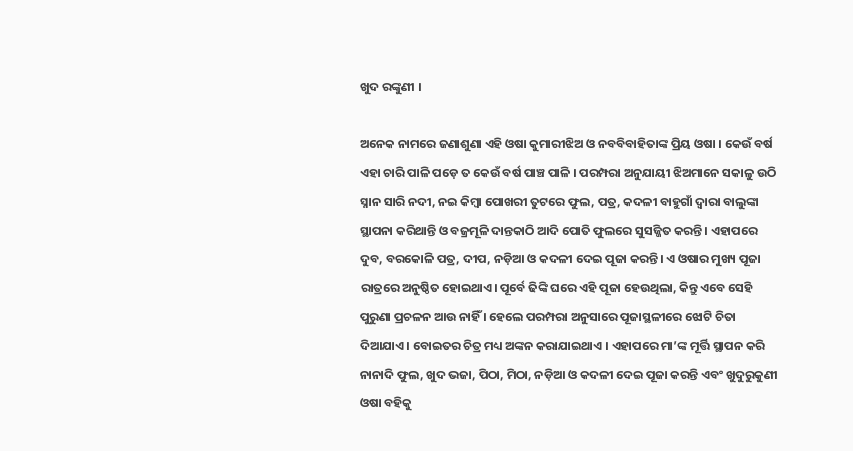ଖୁଦ ରଙ୍କୁଣୀ ।

ଅନେକ ନାମରେ ଜଣାଶୁଣା ଏହି ଓଷା କୁମାରୀଝିଅ ଓ ନବବିବାହିତାଙ୍କ ପ୍ରିୟ ଓଷା । କେଉଁ ବର୍ଷ ଏହା ଚାରି ପାଳି ପଡ଼େ ତ କେଉଁ ବର୍ଷ ପାଞ୍ଚ ପାଳି । ପରମ୍ପରା ଅନୁଯାୟୀ ଝିଅମାନେ ସକାଳୁ ଉଠି ସ୍ନାନ ସାରି ନଦୀ, ନଇ କିମ୍ବା ପୋଖରୀ ତୁଟରେ ଫୁଲ, ପତ୍ର, କଦଳୀ ବାହୁଗାଁ ଦ୍ବାରା ବାଲୁଙ୍କା ସ୍ଥାପନା କରିଥାନ୍ତି ଓ ବଜ୍ରମୂଳି ଦାନ୍ତକାଠି ଆଦି ପୋତି ଫୁଲରେ ସୁସଜ୍ଜିତ କରନ୍ତି । ଏହାପରେ ଦୁବ, ବରକୋଳି ପତ୍ର, ଦୀପ, ନଡ଼ିଆ ଓ କଦଳୀ ଦେଇ ପୂଜା କରନ୍ତି। ଏ ଓଷାର ମୁଖ୍ୟ ପୂଜା ରାତ୍ରରେ ଅନୁଷ୍ଠିତ ହୋଇଥାଏ। ପୂର୍ବେ ଢିଙ୍କି ଘରେ ଏହି ପୂଜା ହେଉଥିଲା, କିନ୍ତୁ ଏବେ ସେହି ପୁରୁଣା ପ୍ରଚଳନ ଆଉ ନାହିଁ । ହେଲେ ପରମ୍ପରା ଅନୁସାରେ ପୂଜାସ୍ଥଳୀରେ ଝୋଟି ଚିତା ଦିଆଯାଏ । ବୋଇତର ଚିତ୍ର ମଧ୍ୟ ଅଙ୍କନ କରାଯାଇଥାଏ । ଏହାପରେ ମା’ଙ୍କ ମୂର୍ତ୍ତି ସ୍ଥାପନ କରି ନାନାଦି ଫୁଲ, ଖୁଦ ଭଜା, ପିଠା, ମିଠା, ନଡ଼ିଆ ଓ କଦଳୀ ଦେଇ ପୂଜା କରନ୍ତି ଏବଂ ଖୁଦୁରୁକୁଣୀ ଓଷା ବହିକୁ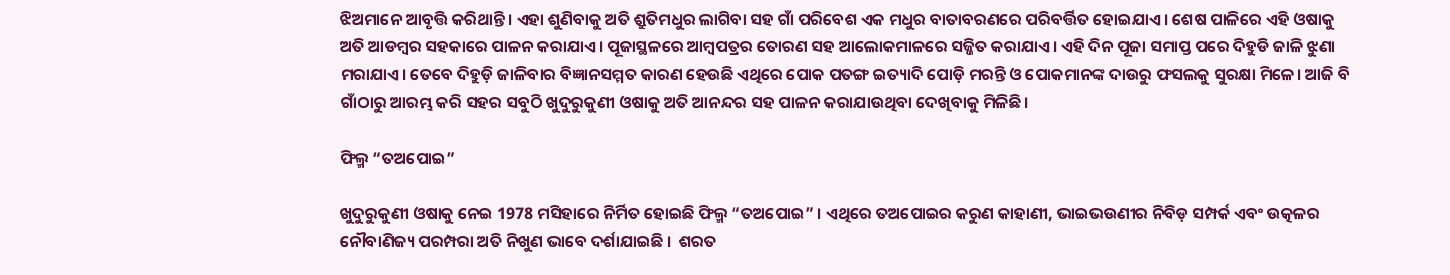ଝିଅମାନେ ଆବୃତ୍ତି କରିଥାନ୍ତି । ଏହା ଶୁଣିବାକୁ ଅତି ଶ୍ରୁତିମଧୁର ଲାଗିବା ସହ ଗାଁ ପରିବେଶ ଏକ ମଧୁର ବାତାବରଣରେ ପରିବର୍ତ୍ତିତ ହୋଇଯାଏ। ଶେଷ ପାଳିରେ ଏହି ଓଷାକୁ ଅତି ଆଡମ୍ବର ସହକାରେ ପାଳନ କରାଯାଏ। ପୂଜାସ୍ଥଳରେ ଆମ୍ବପତ୍ରର ତୋରଣ ସହ ଆଲୋକମାଳରେ ସଜ୍ଜିତ କରାଯାଏ। ଏହି ଦିନ ପୂଜା ସମାପ୍ତ ପରେ ଦିହୁଡି ଜାଳି ଝୁଣା ମରାଯାଏ। ତେବେ ଦିହୁଡ଼ି ଜାଳିବାର ବିଜ୍ଞାନସମ୍ମତ କାରଣ ହେଉଛି ଏଥିରେ ପୋକ ପତଙ୍ଗ ଇତ୍ୟାଦି ପୋଡ଼ି ମରନ୍ତି ଓ ପୋକମାନଙ୍କ ଦାଉରୁ ଫସଲକୁ ସୁରକ୍ଷା ମିଳେ। ଆଜି ବି ଗାଁଠାରୁ ଆରମ୍ଭ କରି ସହର ସବୁଠି ଖୁଦୁରୁକୁଣୀ ଓଷାକୁ ଅତି ଆନନ୍ଦର ସହ ପାଳନ କରାଯାଉଥିବା ଦେଖିବାକୁ ମିଳିଛି।

ଫିଲ୍ମ “ତଅପୋଇ”

ଖୁଦୁରୁକୁଣୀ ଓଷାକୁ ନେଇ 1978 ମସିହାରେ ନିର୍ମିତ ହୋଇଛି ଫିଲ୍ମ “ତଅପୋଇ” । ଏଥିରେ ତଅପୋଇର କରୁଣ କାହାଣୀ, ଭାଇଭଉଣୀର ନିବିଡ଼ ସମ୍ପର୍କ ଏବଂ ଉତ୍କଳର ନୌବାଣିଜ୍ୟ ପରମ୍ପରା ଅତି ନିଖୁଣ ଭାବେ ଦର୍ଶାଯାଇଛି ।  ଶରତ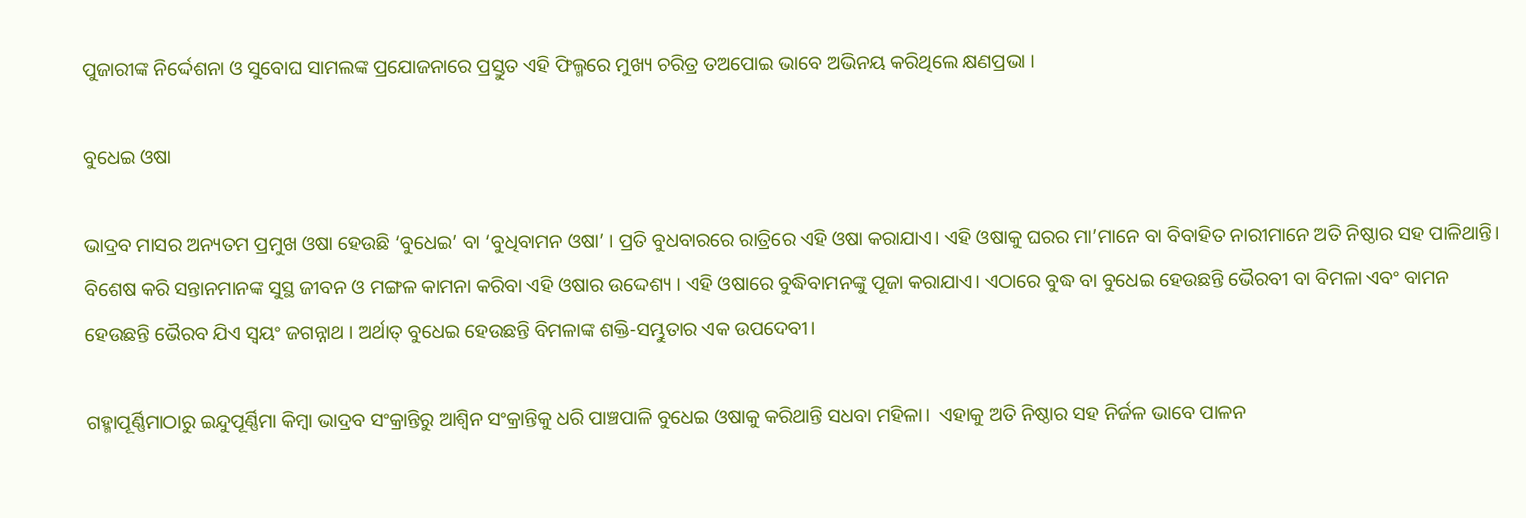ପୁଜାରୀଙ୍କ ନିର୍ଦ୍ଦେଶନା ଓ ସୁବୋଘ ସାମଲଙ୍କ ପ୍ରଯୋଜନାରେ ପ୍ରସ୍ତୁତ ଏହି ଫିଲ୍ମରେ ମୁଖ୍ୟ ଚରିତ୍ର ତଅପୋଇ ଭାବେ ଅଭିନୟ କରିଥିଲେ କ୍ଷଣପ୍ରଭା ।

ବୁଧେଇ ଓଷା

ଭାଦ୍ରବ ମାସର ଅନ୍ୟତମ ପ୍ରମୁଖ ଓଷା ହେଉଛି ‘ବୁଧେଇ’ ବା ‘ବୁଧିବାମନ ଓଷା’ । ପ୍ରତି ବୁଧବାରରେ ରାତ୍ରିରେ ଏହି ଓଷା କରାଯାଏ। ଏହି ଓଷାକୁ ଘରର ମା’ମାନେ ବା ବିବାହିତ ନାରୀମାନେ ଅତି ନିଷ୍ଠାର ସହ ପାଳିଥାନ୍ତି। ବିଶେଷ କରି ସନ୍ତାନମାନଙ୍କ ସୁସ୍ଥ ଜୀବନ ଓ ମଙ୍ଗଳ କାମନା କରିବା ଏହି ଓଷାର ଉଦ୍ଦେଶ୍ୟ । ଏହି ଓଷାରେ ବୁଦ୍ଧିବାମନଙ୍କୁ ପୂଜା କରାଯାଏ। ଏଠାରେ ବୁଦ୍ଧ ବା ବୁଧେଇ ହେଉଛନ୍ତି ଭୈରବୀ ବା ବିମଳା ଏବଂ ବାମନ ହେଉଛନ୍ତି ଭୈରବ ଯିଏ ସ୍ବୟଂ ଜଗନ୍ନାଥ । ଅର୍ଥାତ୍ ବୁଧେଇ ହେଉଛନ୍ତି ବିମଳାଙ୍କ ଶକ୍ତି-ସମ୍ଭୁତାର ଏକ ଉପଦେବୀ।

ଗହ୍ମାପୂର୍ଣ୍ଣିମାଠାରୁ ଇନ୍ଦୁପୂର୍ଣ୍ଣିମା କିମ୍ବା ଭାଦ୍ରବ ସଂକ୍ରାନ୍ତିରୁ ଆଶ୍ବିନ ସଂକ୍ରାନ୍ତିକୁ ଧରି ପାଞ୍ଚପାଳି ବୁଧେଇ ଓଷାକୁ କରିଥାନ୍ତି ସଧବା ମହିଳା।  ଏହାକୁ ଅତି ନିଷ୍ଠାର ସହ ନିର୍ଜଳ ଭାବେ ପାଳନ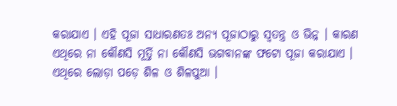କରାଯାଏ । ଏହି ପୂଜା ସାଧାରଣତଃ ଅନ୍ୟ ପୂଜାଠାରୁ ସ୍ବତନ୍ତ୍ର ଓ ଭିନ୍ନ । କାରଣ ଏଥିରେ ନା କୌଣସି ମୂର୍ତ୍ତି ନା କୌଣସି ଭଗବାନଙ୍କ ଫଟୋ ପୂଜା କରାଯାଏ । ଏଥିରେ ଲୋଡ଼ା ପଡ଼େ ଶିଳ ଓ ଶିଳପୁଆ ।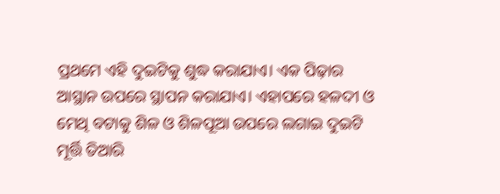ପ୍ରଥମେ ଏହି ଦୁଇଟିକୁ ଶୁଦ୍ଧ କରାଯାଏ। ଏକ ପିଢ଼ାର ଆସ୍ଥାନ ଉପରେ ସ୍ଥାପନ କରାଯାଏ। ଏହାପରେ ହଳଦୀ ଓ ମେଥି ବଟାକୁ ଶିଳ ଓ ଶିଳପୂଆ ଉପରେ ଲଗାଇ ଦୁଇଟି ମୂର୍ତ୍ତି ତିଆରି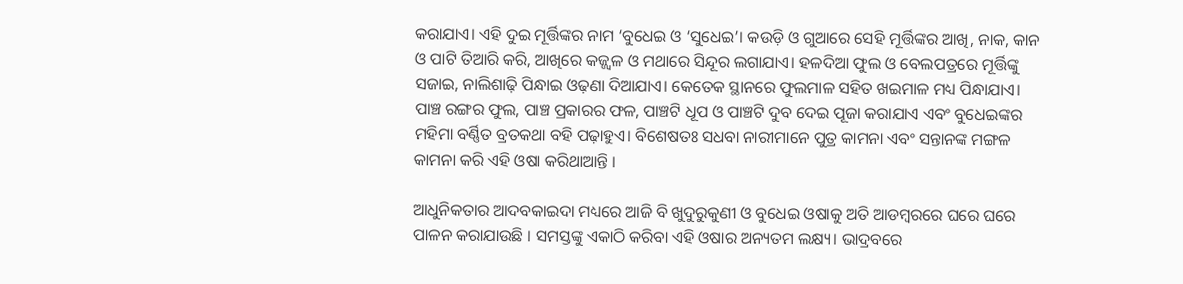କରାଯାଏ। ଏହି ଦୁଇ ମୂର୍ତ୍ତିଙ୍କର ନାମ ‘ବୁଧେଇ ଓ ‘ସୁଧେଇ’। କଉଡ଼ି ଓ ଗୁଆରେ ସେହି ମୂର୍ତ୍ତିଙ୍କର ଆଖି, ନାକ, କାନ ଓ ପାଟି ତିଆରି କରି, ଆଖିରେ କଜ୍ଜ୍ୱଳ ଓ ମଥାରେ ସିନ୍ଦୂର ଲଗାଯାଏ। ହଳଦିଆ ଫୁଲ ଓ ବେଲପତ୍ରରେ ମୂର୍ତ୍ତିଙ୍କୁ ସଜାଇ, ନାଲିଶାଢ଼ି ପିନ୍ଧାଇ ଓଢ଼ଣା ଦିଆଯାଏ। କେତେକ ସ୍ଥାନରେ ଫୁଲମାଳ ସହିତ ଖଇମାଳ ମଧ୍ୟ ପିନ୍ଧାଯାଏ। ପାଞ୍ଚ ରଙ୍ଗର ଫୁଲ, ପାଞ୍ଚ ପ୍ରକାରର ଫଳ, ପାଞ୍ଚଟି ଧୂପ ଓ ପାଞ୍ଚଟି ଦୁବ ଦେଇ ପୂଜା କରାଯାଏ ଏବଂ ବୁଧେଇଙ୍କର ମହିମା ବର୍ଣ୍ଣିତ ବ୍ରତକଥା ବହି ପଢ଼ାହୁଏ। ବିଶେଷତଃ ସଧବା ନାରୀମାନେ ପୁତ୍ର କାମନା ଏବଂ ସନ୍ତାନଙ୍କ ମଙ୍ଗଳ କାମନା କରି ଏହି ଓଷା କରିଥାଆନ୍ତି ।

ଆଧୁନିକତାର ଆଦବକାଇଦା ମଧ୍ୟରେ ଆଜି ବି ଖୁଦୁରୁକୁଣୀ ଓ ବୁଧେଇ ଓଷାକୁ ଅତି ଆଡମ୍ବରରେ ଘରେ ଘରେ ପାଳନ କରାଯାଉଛି । ସମସ୍ତଙ୍କୁ ଏକାଠି କରିବା ଏହି ଓଷାର ଅନ୍ୟତମ ଲକ୍ଷ୍ୟ। ଭାଦ୍ରବରେ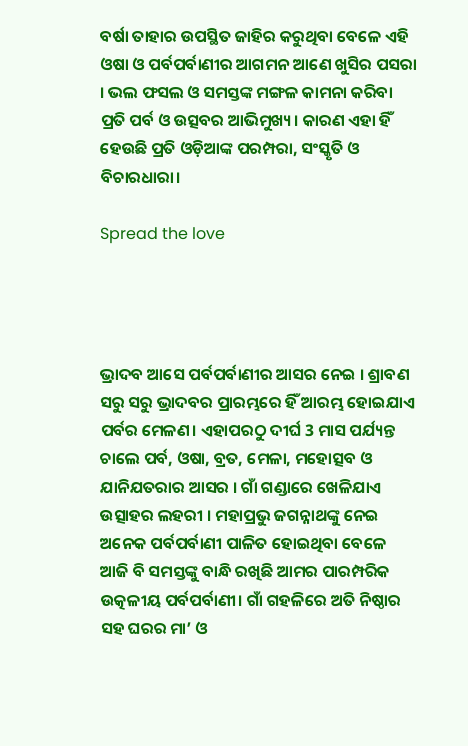ବର୍ଷା ତାହାର ଉପସ୍ଥିତ ଜାହିର କରୁଥିବା ବେଳେ ଏହି ଓଷା ଓ ପର୍ବପର୍ବାଣୀର ଆଗମନ ଆଣେ ଖୁସିର ପସରା । ଭଲ ଫସଲ ଓ ସମସ୍ତଙ୍କ ମଙ୍ଗଳ କାମନା କରିବା ପ୍ରତି ପର୍ବ ଓ ଉତ୍ସବର ଆଭିମୁଖ୍ୟ। କାରଣ ଏହା ହିଁ ହେଉଛି ପ୍ରତି ଓଡ଼ିଆଙ୍କ ପରମ୍ପରା, ସଂସ୍କୃତି ଓ ବିଚାରଧାରା।

Spread the love




ଭ୍ରାଦବ ଆସେ ପର୍ବପର୍ବାଣୀର ଆସର ନେଇ । ଶ୍ରାବଣ ସରୁ ସରୁ ଭ୍ରାଦବର ପ୍ରାରମ୍ଭରେ ହିଁ ଆରମ୍ଭ ହୋଇଯାଏ ପର୍ବର ମେଳଣ। ଏହାପରଠୁ ଦୀର୍ଘ 3 ମାସ ପର୍ଯ୍ୟନ୍ତ ଚାଲେ ପର୍ବ, ଓଷା, ବ୍ରତ, ମେଳା, ମହୋତ୍ସବ ଓ ଯାନିଯତରାର ଆସର । ଗାଁ ଗଣ୍ଡାରେ ଖେଳିଯାଏ ଉତ୍ସାହର ଲହରୀ । ମହାପ୍ରଭୁ ଜଗନ୍ନାଥଙ୍କୁ ନେଇ ଅନେକ ପର୍ବପର୍ବାଣୀ ପାଳିତ ହୋଇଥିବା ବେଳେ ଆଜି ବି ସମସ୍ତଙ୍କୁ ବାନ୍ଧି ରଖିଛି ଆମର ପାରମ୍ପରିକ ଉତ୍କଳୀୟ ପର୍ବପର୍ବାଣୀ। ଗାଁ ଗହଳିରେ ଅତି ନିଷ୍ଠାର ସହ ଘରର ମା’ ଓ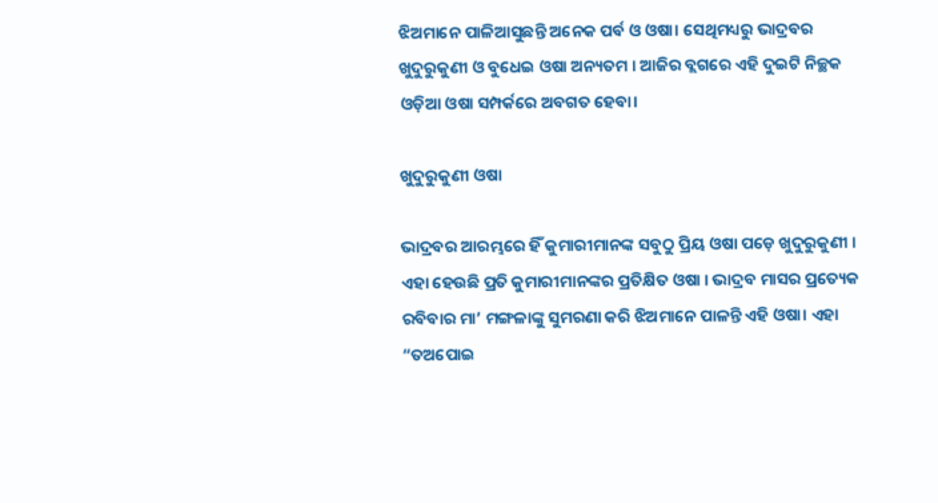ଝିଅମାନେ ପାଳିଆସୁଛନ୍ତି ଅନେକ ପର୍ବ ଓ ଓଷା। ସେଥିମଧ୍ୟରୁ ଭାଦ୍ରବର ଖୁଦୁରୁକୁଣୀ ଓ ବୁଧେଇ ଓଷା ଅନ୍ୟତମ । ଆଜିର ବ୍ଲଗରେ ଏହି ଦୁଇଟି ନିଚ୍ଛକ ଓଡ଼ିଆ ଓଷା ସମ୍ପର୍କରେ ଅବଗତ ହେବା।

ଖୁଦୁରୁକୁଣୀ ଓଷା

ଭାଦ୍ରବର ଆରମ୍ଭରେ ହିଁ କୁମାରୀମାନଙ୍କ ସବୁଠୁ ପ୍ରିୟ ଓଷା ପଡ଼େ ଖୁଦୁରୁକୁଣୀ । ଏହା ହେଉଛି ପ୍ରତି କୁମାରୀମାନଙ୍କର ପ୍ରତିକ୍ଷିତ ଓଷା । ଭାଦ୍ରବ ମାସର ପ୍ରତ୍ୟେକ ରବିବାର ମା’ ମଙ୍ଗଳାଙ୍କୁ ସୁମରଣା କରି ଝିଅମାନେ ପାଳନ୍ତି ଏହି ଓଷା। ଏହା “ତଅପୋଇ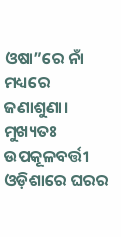ଓଷା”ରେ ନାଁ ମଧ୍ୟରେ ଜଣାଶୁଣା। ମୁଖ୍ୟତଃ ଉପକୂଳବର୍ତ୍ତୀ ଓଡ଼ିଶାରେ ଘରର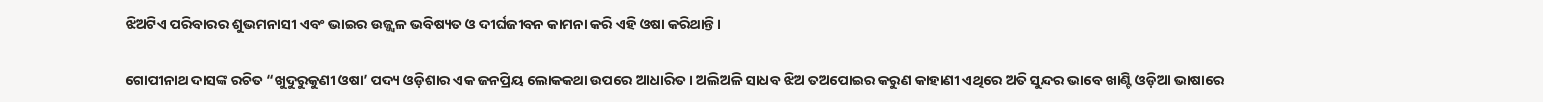ଝିଅଟିଏ ପରିବାରର ଶୁଭମନାସୀ ଏବଂ ଭାଇର ଉଜ୍ଜ୍ବଳ ଭବିଷ୍ୟତ ଓ ଦୀର୍ଘଜୀବନ କାମନା କରି ଏହି ଓଷା କରିଥାନ୍ତି।

ଗୋପୀନାଥ ଦାସଙ୍କ ରଚିତ “ଖୁଦୁରୁକୁଣୀ ଓଷା’ ପଦ୍ୟ ଓଡ଼ିଶାର ଏକ ଜନପ୍ରିୟ ଲୋକକଥା ଉପରେ ଆଧାରିତ । ଅଲିଅଳି ସାଧବ ଝିଅ ତଅପୋଇର କରୁଣ କାହାଣୀ ଏଥିରେ ଅତି ସୁନ୍ଦର ଭାବେ ଖାଣ୍ଟି ଓଡ଼ିଆ ଭାଷାରେ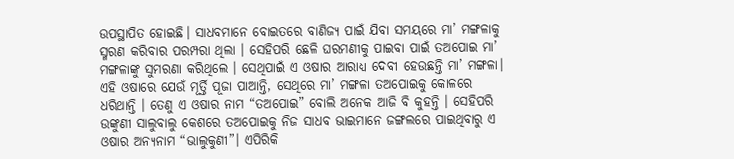ଉପସ୍ଥାପିତ ହୋଇଛି। ସାଧବମାନେ ବୋଇତରେ ବାଣିଜ୍ୟ ପାଇଁ ଯିବା ସମୟରେ ମା’ ମଙ୍ଗଳାକୁ ସ୍ମରଣ କରିବାର ପରମ୍ପରା ଥିଲା । ସେହିପରି ଛେଳି ଘରମଣୀକୁ ପାଇବା ପାଇଁ ତଅପୋଇ ମା’ ମଙ୍ଗଳାଙ୍କୁ ସୁମରଣା କରିଥିଲେ । ସେଥିପାଇଁ ଏ ଓଷାର ଆରାଧ୍ୟ ଦେବୀ ହେଉଛନ୍ତି ମା’ ମଙ୍ଗଳା। ଏହି ଓଷାରେ ଯେଉଁ ମୂର୍ତ୍ତି ପୂଜା ପାଆନ୍ତି, ସେଥିରେ ମା’ ମଙ୍ଗଳା ତଅପୋଇକୁ କୋଳରେ ଧରିଥାନ୍ତି । ତେଣୁ ଏ ଓଷାର ନାମ “ତଅପୋଇ” ବୋଲି ଅନେକ ଆଜି ବି କୁହନ୍ତି । ସେହିପରି ଉଙ୍କୁଣୀ ସାଲୁବାଲୁ କେଶରେ ତଅପୋଇକୁ ନିଜ ସାଧବ ଭାଇମାନେ ଜଙ୍ଗଲରେ ପାଇଥିବାରୁ ଏ ଓଷାର ଅନ୍ୟନାମ “ଭାଲୁକୁଣୀ”। ଏପିରିକି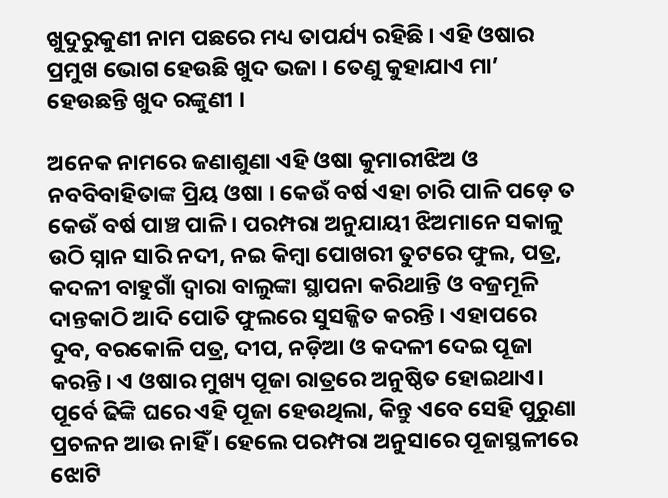ଖୁଦୁରୁକୁଣୀ ନାମ ପଛରେ ମଧ୍ୟ ତାପର୍ଯ୍ୟ ରହିଛି । ଏହି ଓଷାର ପ୍ରମୁଖ ଭୋଗ ହେଉଛି ଖୁଦ ଭଜା । ତେଣୁ କୁହାଯାଏ ମା’ ହେଉଛନ୍ତି ଖୁଦ ରଙ୍କୁଣୀ ।

ଅନେକ ନାମରେ ଜଣାଶୁଣା ଏହି ଓଷା କୁମାରୀଝିଅ ଓ ନବବିବାହିତାଙ୍କ ପ୍ରିୟ ଓଷା । କେଉଁ ବର୍ଷ ଏହା ଚାରି ପାଳି ପଡ଼େ ତ କେଉଁ ବର୍ଷ ପାଞ୍ଚ ପାଳି । ପରମ୍ପରା ଅନୁଯାୟୀ ଝିଅମାନେ ସକାଳୁ ଉଠି ସ୍ନାନ ସାରି ନଦୀ, ନଇ କିମ୍ବା ପୋଖରୀ ତୁଟରେ ଫୁଲ, ପତ୍ର, କଦଳୀ ବାହୁଗାଁ ଦ୍ବାରା ବାଲୁଙ୍କା ସ୍ଥାପନା କରିଥାନ୍ତି ଓ ବଜ୍ରମୂଳି ଦାନ୍ତକାଠି ଆଦି ପୋତି ଫୁଲରେ ସୁସଜ୍ଜିତ କରନ୍ତି । ଏହାପରେ ଦୁବ, ବରକୋଳି ପତ୍ର, ଦୀପ, ନଡ଼ିଆ ଓ କଦଳୀ ଦେଇ ପୂଜା କରନ୍ତି। ଏ ଓଷାର ମୁଖ୍ୟ ପୂଜା ରାତ୍ରରେ ଅନୁଷ୍ଠିତ ହୋଇଥାଏ। ପୂର୍ବେ ଢିଙ୍କି ଘରେ ଏହି ପୂଜା ହେଉଥିଲା, କିନ୍ତୁ ଏବେ ସେହି ପୁରୁଣା ପ୍ରଚଳନ ଆଉ ନାହିଁ । ହେଲେ ପରମ୍ପରା ଅନୁସାରେ ପୂଜାସ୍ଥଳୀରେ ଝୋଟି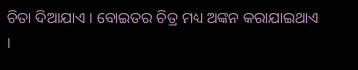ଚିତା ଦିଆଯାଏ । ବୋଇତର ଚିତ୍ର ମଧ୍ୟ ଅଙ୍କନ କରାଯାଇଥାଏ ।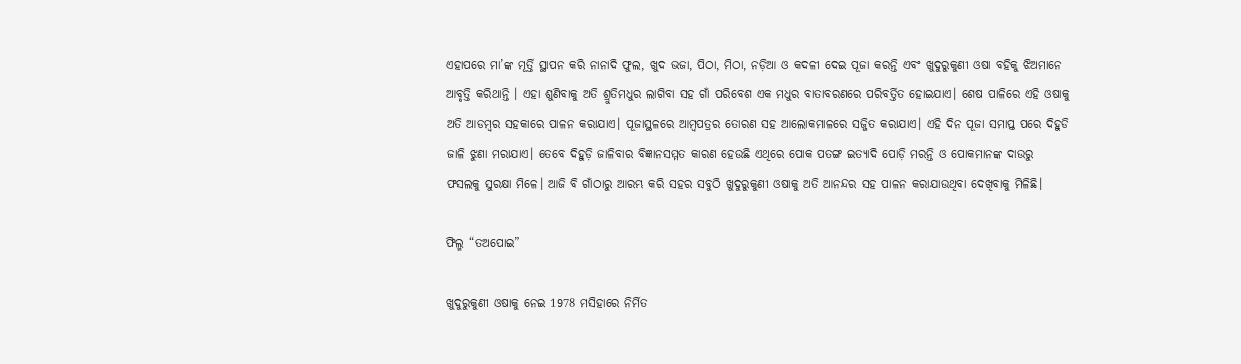ଏହାପରେ ମା’ଙ୍କ ମୂର୍ତ୍ତି ସ୍ଥାପନ କରି ନାନାଦି ଫୁଲ, ଖୁଦ ଭଜା, ପିଠା, ମିଠା, ନଡ଼ିଆ ଓ କଦଳୀ ଦେଇ ପୂଜା କରନ୍ତି ଏବଂ ଖୁଦୁରୁକୁଣୀ ଓଷା ବହିକୁ ଝିଅମାନେ ଆବୃତ୍ତି କରିଥାନ୍ତି । ଏହା ଶୁଣିବାକୁ ଅତି ଶ୍ରୁତିମଧୁର ଲାଗିବା ସହ ଗାଁ ପରିବେଶ ଏକ ମଧୁର ବାତାବରଣରେ ପରିବର୍ତ୍ତିତ ହୋଇଯାଏ। ଶେଷ ପାଳିରେ ଏହି ଓଷାକୁ ଅତି ଆଡମ୍ବର ସହକାରେ ପାଳନ କରାଯାଏ। ପୂଜାସ୍ଥଳରେ ଆମ୍ବପତ୍ରର ତୋରଣ ସହ ଆଲୋକମାଳରେ ସଜ୍ଜିତ କରାଯାଏ। ଏହି ଦିନ ପୂଜା ସମାପ୍ତ ପରେ ଦିହୁଡି ଜାଳି ଝୁଣା ମରାଯାଏ। ତେବେ ଦିହୁଡ଼ି ଜାଳିବାର ବିଜ୍ଞାନସମ୍ମତ କାରଣ ହେଉଛି ଏଥିରେ ପୋକ ପତଙ୍ଗ ଇତ୍ୟାଦି ପୋଡ଼ି ମରନ୍ତି ଓ ପୋକମାନଙ୍କ ଦାଉରୁ ଫସଲକୁ ସୁରକ୍ଷା ମିଳେ। ଆଜି ବି ଗାଁଠାରୁ ଆରମ୍ଭ କରି ସହର ସବୁଠି ଖୁଦୁରୁକୁଣୀ ଓଷାକୁ ଅତି ଆନନ୍ଦର ସହ ପାଳନ କରାଯାଉଥିବା ଦେଖିବାକୁ ମିଳିଛି।

ଫିଲ୍ମ “ତଅପୋଇ”

ଖୁଦୁରୁକୁଣୀ ଓଷାକୁ ନେଇ 1978 ମସିହାରେ ନିର୍ମିତ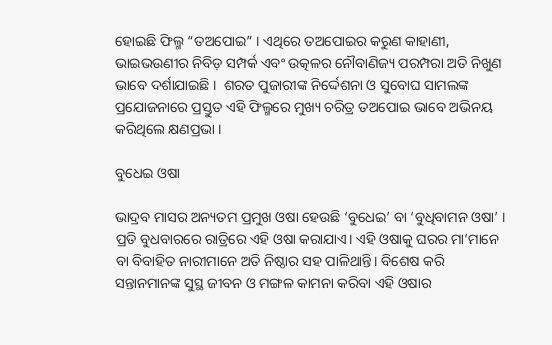ହୋଇଛି ଫିଲ୍ମ “ତଅପୋଇ” । ଏଥିରେ ତଅପୋଇର କରୁଣ କାହାଣୀ, ଭାଇଭଉଣୀର ନିବିଡ଼ ସମ୍ପର୍କ ଏବଂ ଉତ୍କଳର ନୌବାଣିଜ୍ୟ ପରମ୍ପରା ଅତି ନିଖୁଣ ଭାବେ ଦର୍ଶାଯାଇଛି ।  ଶରତ ପୁଜାରୀଙ୍କ ନିର୍ଦ୍ଦେଶନା ଓ ସୁବୋଘ ସାମଲଙ୍କ ପ୍ରଯୋଜନାରେ ପ୍ରସ୍ତୁତ ଏହି ଫିଲ୍ମରେ ମୁଖ୍ୟ ଚରିତ୍ର ତଅପୋଇ ଭାବେ ଅଭିନୟ କରିଥିଲେ କ୍ଷଣପ୍ରଭା ।

ବୁଧେଇ ଓଷା

ଭାଦ୍ରବ ମାସର ଅନ୍ୟତମ ପ୍ରମୁଖ ଓଷା ହେଉଛି ‘ବୁଧେଇ’ ବା ‘ବୁଧିବାମନ ଓଷା’ । ପ୍ରତି ବୁଧବାରରେ ରାତ୍ରିରେ ଏହି ଓଷା କରାଯାଏ। ଏହି ଓଷାକୁ ଘରର ମା’ମାନେ ବା ବିବାହିତ ନାରୀମାନେ ଅତି ନିଷ୍ଠାର ସହ ପାଳିଥାନ୍ତି। ବିଶେଷ କରି ସନ୍ତାନମାନଙ୍କ ସୁସ୍ଥ ଜୀବନ ଓ ମଙ୍ଗଳ କାମନା କରିବା ଏହି ଓଷାର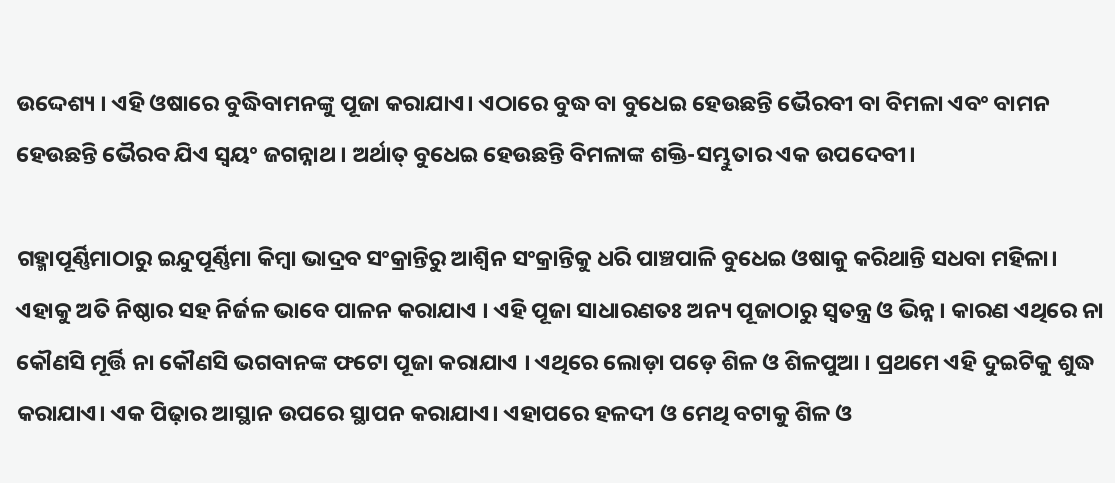ଉଦ୍ଦେଶ୍ୟ । ଏହି ଓଷାରେ ବୁଦ୍ଧିବାମନଙ୍କୁ ପୂଜା କରାଯାଏ। ଏଠାରେ ବୁଦ୍ଧ ବା ବୁଧେଇ ହେଉଛନ୍ତି ଭୈରବୀ ବା ବିମଳା ଏବଂ ବାମନ ହେଉଛନ୍ତି ଭୈରବ ଯିଏ ସ୍ବୟଂ ଜଗନ୍ନାଥ । ଅର୍ଥାତ୍ ବୁଧେଇ ହେଉଛନ୍ତି ବିମଳାଙ୍କ ଶକ୍ତି-ସମ୍ଭୁତାର ଏକ ଉପଦେବୀ।

ଗହ୍ମାପୂର୍ଣ୍ଣିମାଠାରୁ ଇନ୍ଦୁପୂର୍ଣ୍ଣିମା କିମ୍ବା ଭାଦ୍ରବ ସଂକ୍ରାନ୍ତିରୁ ଆଶ୍ବିନ ସଂକ୍ରାନ୍ତିକୁ ଧରି ପାଞ୍ଚପାଳି ବୁଧେଇ ଓଷାକୁ କରିଥାନ୍ତି ସଧବା ମହିଳା।  ଏହାକୁ ଅତି ନିଷ୍ଠାର ସହ ନିର୍ଜଳ ଭାବେ ପାଳନ କରାଯାଏ । ଏହି ପୂଜା ସାଧାରଣତଃ ଅନ୍ୟ ପୂଜାଠାରୁ ସ୍ବତନ୍ତ୍ର ଓ ଭିନ୍ନ । କାରଣ ଏଥିରେ ନା କୌଣସି ମୂର୍ତ୍ତି ନା କୌଣସି ଭଗବାନଙ୍କ ଫଟୋ ପୂଜା କରାଯାଏ । ଏଥିରେ ଲୋଡ଼ା ପଡ଼େ ଶିଳ ଓ ଶିଳପୁଆ । ପ୍ରଥମେ ଏହି ଦୁଇଟିକୁ ଶୁଦ୍ଧ କରାଯାଏ। ଏକ ପିଢ଼ାର ଆସ୍ଥାନ ଉପରେ ସ୍ଥାପନ କରାଯାଏ। ଏହାପରେ ହଳଦୀ ଓ ମେଥି ବଟାକୁ ଶିଳ ଓ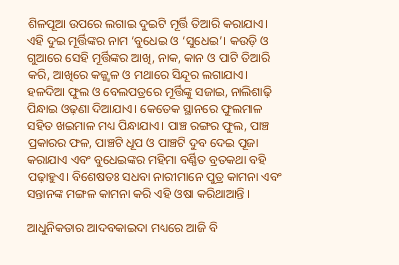ଶିଳପୂଆ ଉପରେ ଲଗାଇ ଦୁଇଟି ମୂର୍ତ୍ତି ତିଆରି କରାଯାଏ। ଏହି ଦୁଇ ମୂର୍ତ୍ତିଙ୍କର ନାମ ‘ବୁଧେଇ ଓ ‘ସୁଧେଇ’। କଉଡ଼ି ଓ ଗୁଆରେ ସେହି ମୂର୍ତ୍ତିଙ୍କର ଆଖି, ନାକ, କାନ ଓ ପାଟି ତିଆରି କରି, ଆଖିରେ କଜ୍ଜ୍ୱଳ ଓ ମଥାରେ ସିନ୍ଦୂର ଲଗାଯାଏ। ହଳଦିଆ ଫୁଲ ଓ ବେଲପତ୍ରରେ ମୂର୍ତ୍ତିଙ୍କୁ ସଜାଇ, ନାଲିଶାଢ଼ି ପିନ୍ଧାଇ ଓଢ଼ଣା ଦିଆଯାଏ। କେତେକ ସ୍ଥାନରେ ଫୁଲମାଳ ସହିତ ଖଇମାଳ ମଧ୍ୟ ପିନ୍ଧାଯାଏ। ପାଞ୍ଚ ରଙ୍ଗର ଫୁଲ, ପାଞ୍ଚ ପ୍ରକାରର ଫଳ, ପାଞ୍ଚଟି ଧୂପ ଓ ପାଞ୍ଚଟି ଦୁବ ଦେଇ ପୂଜା କରାଯାଏ ଏବଂ ବୁଧେଇଙ୍କର ମହିମା ବର୍ଣ୍ଣିତ ବ୍ରତକଥା ବହି ପଢ଼ାହୁଏ। ବିଶେଷତଃ ସଧବା ନାରୀମାନେ ପୁତ୍ର କାମନା ଏବଂ ସନ୍ତାନଙ୍କ ମଙ୍ଗଳ କାମନା କରି ଏହି ଓଷା କରିଥାଆନ୍ତି ।

ଆଧୁନିକତାର ଆଦବକାଇଦା ମଧ୍ୟରେ ଆଜି ବି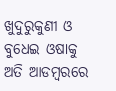ଖୁଦୁରୁକୁଣୀ ଓ ବୁଧେଇ ଓଷାକୁ ଅତି ଆଡମ୍ବରରେ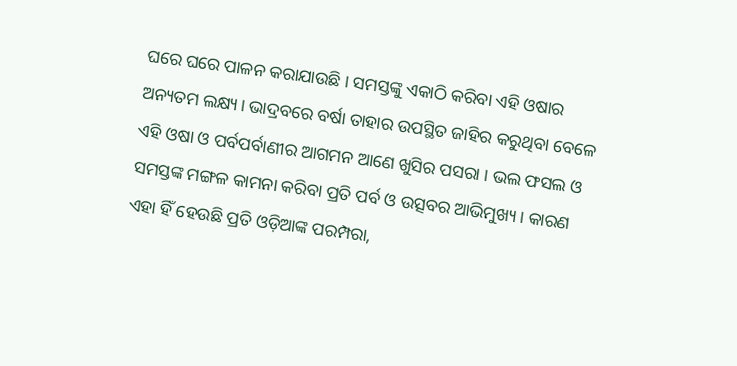ଘରେ ଘରେ ପାଳନ କରାଯାଉଛି । ସମସ୍ତଙ୍କୁ ଏକାଠି କରିବା ଏହି ଓଷାର ଅନ୍ୟତମ ଲକ୍ଷ୍ୟ। ଭାଦ୍ରବରେ ବର୍ଷା ତାହାର ଉପସ୍ଥିତ ଜାହିର କରୁଥିବା ବେଳେ ଏହି ଓଷା ଓ ପର୍ବପର୍ବାଣୀର ଆଗମନ ଆଣେ ଖୁସିର ପସରା । ଭଲ ଫସଲ ଓ ସମସ୍ତଙ୍କ ମଙ୍ଗଳ କାମନା କରିବା ପ୍ରତି ପର୍ବ ଓ ଉତ୍ସବର ଆଭିମୁଖ୍ୟ। କାରଣ ଏହା ହିଁ ହେଉଛି ପ୍ରତି ଓଡ଼ିଆଙ୍କ ପରମ୍ପରା,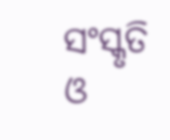ସଂସ୍କୃତି ଓ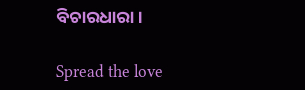ବିଚାରଧାରା।

Spread the love